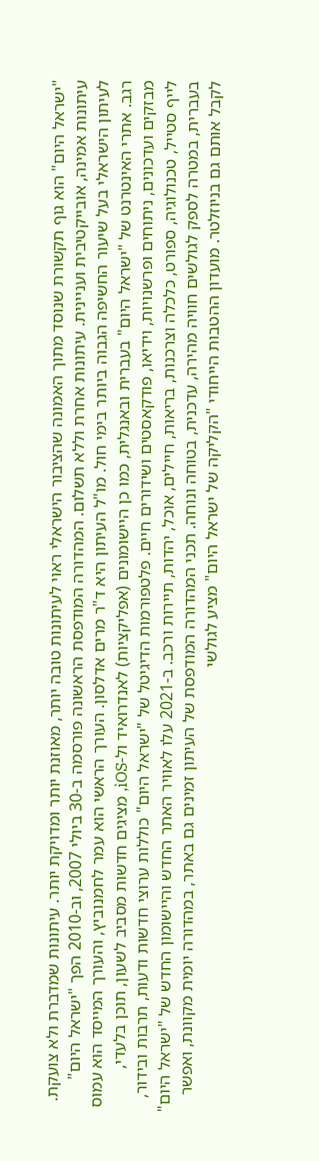"ישראל היום" הוא גוף תקשורת שנוסד מתוך האמונה שהציבור הישראלי ראוי לעיתונות טובה יותר, מאוזנת יותר ומדויקת יותר. עיתונות שמדברת ולא צועקת. עיתונות אמינה, אובייקטיבית ועניינית. עיתונות אחרת וללא תשלום. המהדורה המודפסת הראשונה פורסמה ב-30 ביולי 2007, וב-2010 הפך "ישראל היום" לעיתון הישראלי בעל שיעור החשיפה הגבוה ביותר בימי חול. מו"ל העיתון היא ד"ר מרים אדלסון. העורך הראשי הוא עמר לחמנוביץ, והעורך המייסד הוא עמוס רגב. אתרי האינטרנט של "ישראל היום" בעברית ובאנגלית, כמו כן היישומונים (אפליקציות) לאנדרואיד ול-iOS, מציגים חדשות מסביב לשעון, תוכן בלעדי, מבזקים ועדכונים, ניתוחים ופרשנויות, וידיאו, פודקאסטים ושידורים חיים. פלטפורמות הדיגיטל של "ישראל היום" כוללות ערוצי חדשות ודעות, תרבות ובידור, לייף סטייל, טכנולוגיה, ספורט, כלכלה וצרכנות, בריאות, חיילים, אוכל, יהדות, תיירות ורכב. ב-2021 עלו לאוויר האתר החדש והיישומון החדש של "ישראל היום" בעברית, במטרה לספק לגולשים חוויה מהירה, עדכנית, בטוחה ונוחה. תכני המהדורה המודפסת של העיתון זמינים גם באתר, במהדורה יומית מקוונת, ואפשר לקבל אותם גם בניוזלטר. מועדון ההטבות הייחודי "הקליקה של ישראל היום" מציע לגולשי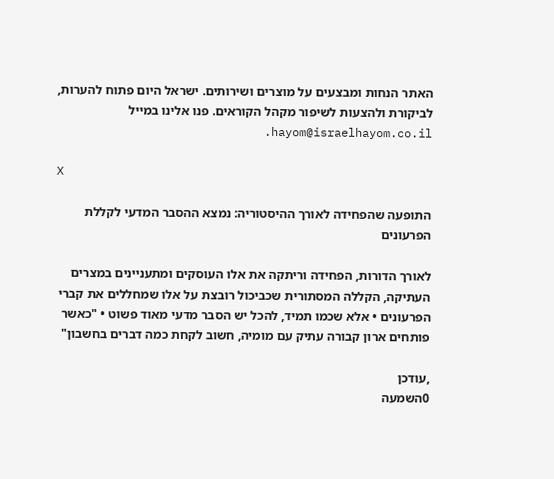האתר הנחות ומבצעים על מוצרים ושירותים. ישראל היום פתוח להערות, לביקורת ולהצעות לשיפור מקהל הקוראים. פנו אלינו במייל hayom@israelhayom.co.il.

X

התופעה שהפחידה לאורך ההיסטוריה: נמצא ההסבר המדעי לקללת הפרעונים

לאורך הדורות, הפחידה וריתקה את אלו העוסקים ומתעניינים במצרים העתיקה, הקללה המסתורית שכביכול רובצת על אלו שמחללים את קברי הפרעונים • אלא שכמו תמיד, להכל יש הסבר מדעי מאוד פשוט • "כאשר פותחים ארון קבורה עתיק עם מומיה, חשוב לקחת כמה דברים בחשבון"

,עודכן
0השמעה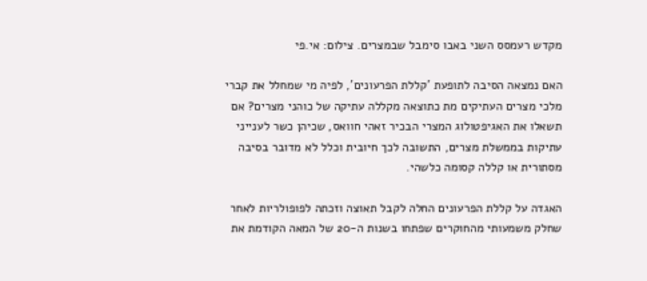מקדש רעמסס השני באבו סימבל שבמצרים. צילום: אי.פי

האם נמצאה הסיבה לתופעת 'קללת הפרעונים', לפיה מי שמחלל את קברי מלכי מצרים העתיקים מת כתוצאה מקללה עתיקה של כוהני מצרים? אם תשאלו את האגיפטולוג המצרי הבכיר זאהי חוואס, שכיהן כשר לענייני עתיקות בממשלת מצרים, התשובה לכך חיובית וכלל לא מדובר בסיבה מסתורית או קללה קסומה כלשהי.

האגדה על קללת הפרעונים החלה לקבל תאוצה וזכתה לפופולריות לאחר שחלק משמעותי מהחוקרים שפתחו בשנות ה-20 של המאה הקודמת את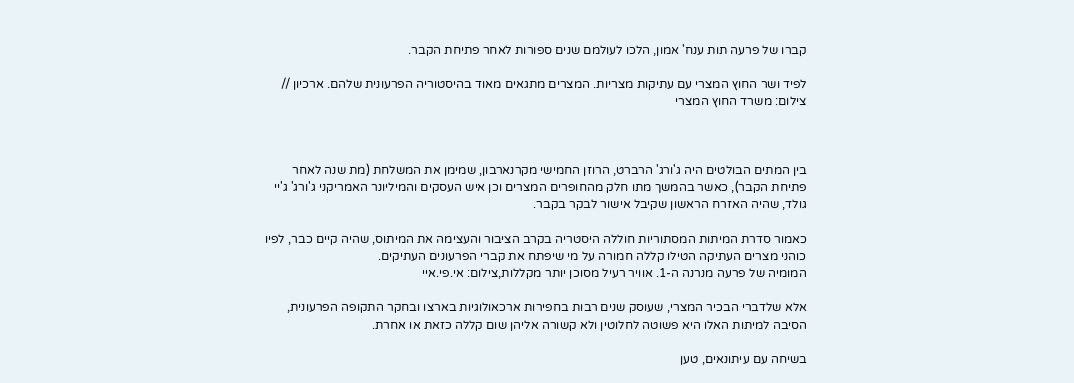קברו של פרעה תות ענח' אמון, הלכו לעולמם שנים ספורות לאחר פתיחת הקבר.

לפיד ושר החוץ המצרי עם עתיקות מצריות. המצרים מתגאים מאוד בהיסטוריה הפרעונית שלהם. ארכיון // צילום: משרד החוץ המצרי



בין המתים הבולטים היה ג'ורג' הרברט, הרוזן החמישי מקרנארבון, שמימן את המשלחת (מת שנה לאחר פתיחת הקבר), כאשר בהמשך מתו חלק מהחופרים המצרים וכן איש העסקים והמיליונר האמריקני ג'ורג' ג'יי גולד, שהיה האזרח הראשון שקיבל אישור לבקר בקבר.

כאמור סדרת המיתות המסתוריות חוללה היסטריה בקרב הציבור והעצימה את המיתוס, שהיה קיים כבר, לפיו כוהני מצרים העתיקה הטילו קללה חמורה על מי שיפתח את קברי הפרעונים העתיקים.
המומיה של פרעה מנרנה ה-1. אוויר רעיל מסוכן יותר מקללות,צילום: אי.פי.איי

אלא שלדברי הבכיר המצרי, שעוסק שנים רבות בחפירות ארכאולוגיות בארצו ובחקר התקופה הפרעונית, הסיבה למיתות האלו היא פשוטה לחלוטין ולא קשורה אליהן שום קללה כזאת או אחרת.

בשיחה עם עיתונאים, טען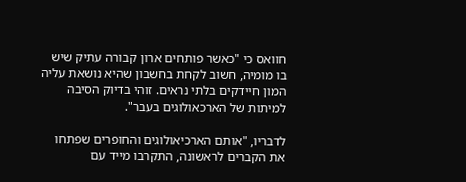חוואס כי "כאשר פותחים ארון קבורה עתיק שיש בו מומיה, חשוב לקחת בחשבון שהיא נושאת עליה המון חיידקים בלתי נראים. זוהי בדיוק הסיבה למיתות של הארכאולוגים בעבר".

לדבריו, "אותם הארכיאולוגים והחופרים שפתחו את הקברים לראשונה, התקרבו מייד עם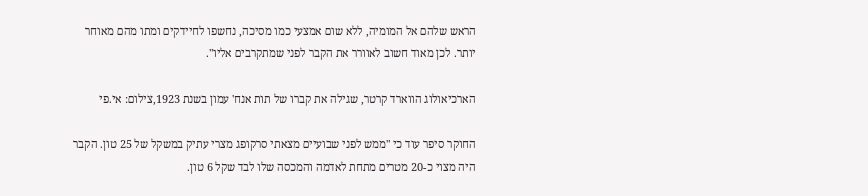הראש שלהם אל המומיה, ללא שום אמצעי כמו מסיכה, נחשפו לחיידקים ומתו מהם מאוחר יותר. לכן מאוד חשוב לאוורר את הקבר לפני שמתקרבים אליו".

הארכיאולוג הווארד קרטר, שגילה את קברו של תות אנח' עמון בשנת 1923,צילום: אי.פי

החוקר סיפר עוד כי "ממש לפני שבועיים מצאתי סרקופג מצרי עתיק במשקל של 25 טון. הקבר היה מצוי כ-20 מטרים מתחת לאדמה והמכסה שלו לבד שקל 6 טון.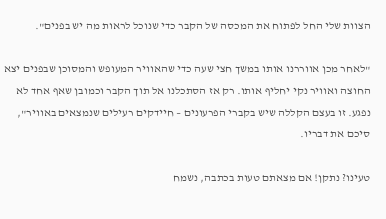הצוות שלי החל לפתוח את המכסה של הקבר כדי שנוכל לראות מה יש בפנים".

"לאחר מכן אווררנו אותו במשך חצי שעה כדי שהאוויר המעופש והמסוכן שבפנים יצא החוצה ואוויר נקי יחליף אותו. רק אז הסתכלנו אל תוך הקבר וכמובן שאף אחד לא נפגע. זו בעצם הקללה שיש בקברי הפרעונים – חיידקים רעילים שנמצאים באוויר", סיכם את דבריו.

טעינו? נתקן! אם מצאתם טעות בכתבה, נשמח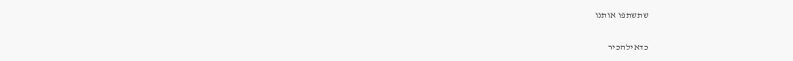שתשתפו אותנו

כדאילהכיר